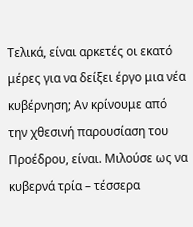Τελικά, είναι αρκετές οι εκατό μέρες για να δείξει έργο μια νέα κυβέρνηση; Αν κρίνουμε από την χθεσινή παρουσίαση του Προέδρου, είναι. Μιλούσε ως να κυβερνά τρία – τέσσερα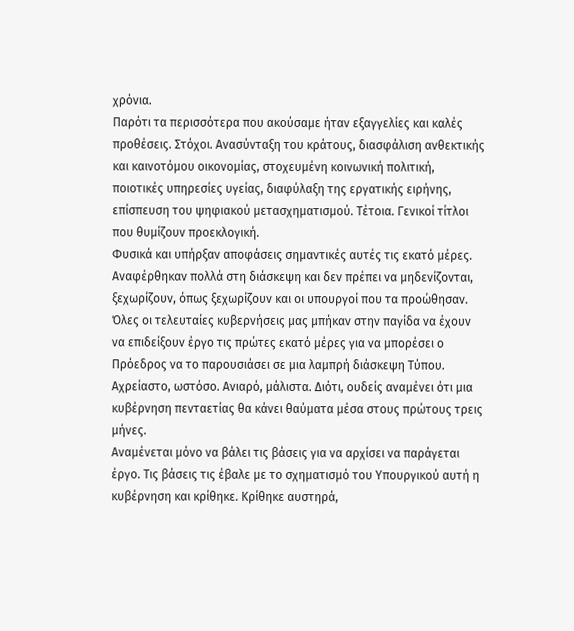χρόνια.
Παρότι τα περισσότερα που ακούσαμε ήταν εξαγγελίες και καλές προθέσεις. Στόχοι. Ανασύνταξη του κράτους, διασφάλιση ανθεκτικής και καινοτόμου οικονομίας, στοχευμένη κοινωνική πολιτική, ποιοτικές υπηρεσίες υγείας, διαφύλαξη της εργατικής ειρήνης, επίσπευση του ψηφιακού μετασχηματισμού. Τέτοια. Γενικοί τίτλοι που θυμίζουν προεκλογική.
Φυσικά και υπήρξαν αποφάσεις σημαντικές αυτές τις εκατό μέρες. Αναφέρθηκαν πολλά στη διάσκεψη και δεν πρέπει να μηδενίζονται, ξεχωρίζουν, όπως ξεχωρίζουν και οι υπουργοί που τα προώθησαν.
Όλες οι τελευταίες κυβερνήσεις μας μπήκαν στην παγίδα να έχουν να επιδείξουν έργο τις πρώτες εκατό μέρες για να μπορέσει ο Πρόεδρος να το παρουσιάσει σε μια λαμπρή διάσκεψη Τύπου. Αχρείαστο, ωστόσο. Ανιαρό, μάλιστα. Διότι, ουδείς αναμένει ότι μια κυβέρνηση πενταετίας θα κάνει θαύματα μέσα στους πρώτους τρεις μήνες.
Αναμένεται μόνο να βάλει τις βάσεις για να αρχίσει να παράγεται έργο. Τις βάσεις τις έβαλε με το σχηματισμό του Υπουργικού αυτή η κυβέρνηση και κρίθηκε. Κρίθηκε αυστηρά,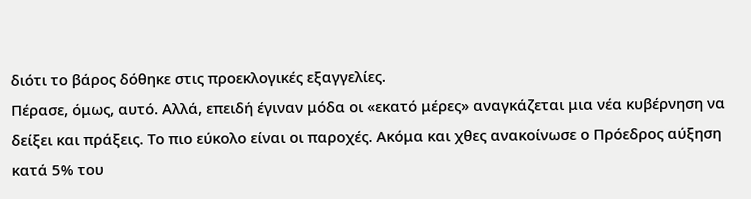διότι το βάρος δόθηκε στις προεκλογικές εξαγγελίες.
Πέρασε, όμως, αυτό. Αλλά, επειδή έγιναν μόδα οι «εκατό μέρες» αναγκάζεται μια νέα κυβέρνηση να δείξει και πράξεις. Το πιο εύκολο είναι οι παροχές. Ακόμα και χθες ανακοίνωσε ο Πρόεδρος αύξηση κατά 5% του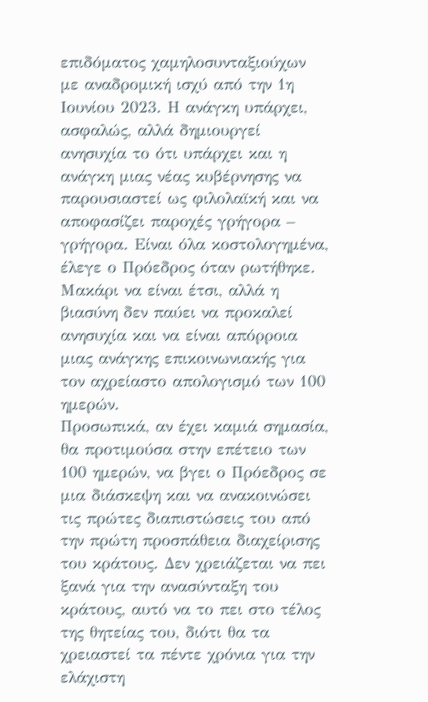επιδόματος χαμηλοσυνταξιούχων με αναδρομική ισχύ από την 1η Ιουνίου 2023. Η ανάγκη υπάρχει, ασφαλώς, αλλά δημιουργεί ανησυχία το ότι υπάρχει και η ανάγκη μιας νέας κυβέρνησης να παρουσιαστεί ως φιλολαϊκή και να αποφασίζει παροχές γρήγορα – γρήγορα. Είναι όλα κοστολογημένα, έλεγε ο Πρόεδρος όταν ρωτήθηκε. Μακάρι να είναι έτσι, αλλά η βιασύνη δεν παύει να προκαλεί ανησυχία και να είναι απόρροια μιας ανάγκης επικοινωνιακής για τον αχρείαστο απολογισμό των 100 ημερών.
Προσωπικά, αν έχει καμιά σημασία, θα προτιμούσα στην επέτειο των 100 ημερών, να βγει ο Πρόεδρος σε μια διάσκεψη και να ανακοινώσει τις πρώτες διαπιστώσεις του από την πρώτη προσπάθεια διαχείρισης του κράτους. Δεν χρειάζεται να πει ξανά για την ανασύνταξη του κράτους, αυτό να το πει στο τέλος της θητείας του, διότι θα τα χρειαστεί τα πέντε χρόνια για την ελάχιστη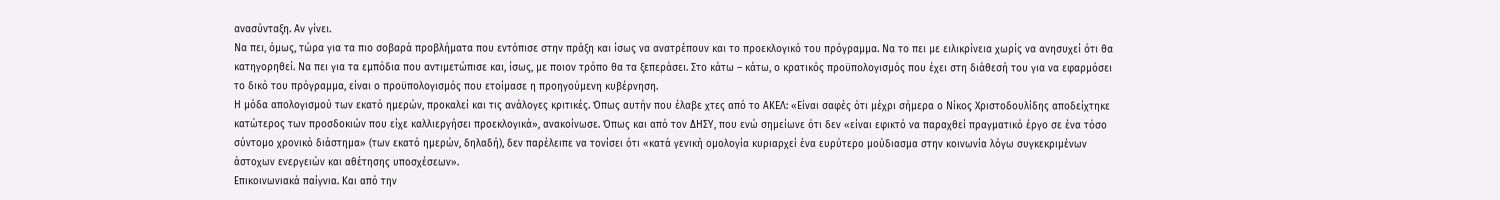ανασύνταξη. Αν γίνει.
Να πει, όμως, τώρα για τα πιο σοβαρά προβλήματα που εντόπισε στην πράξη και ίσως να ανατρέπουν και το προεκλογικό του πρόγραμμα. Να το πει με ειλικρίνεια χωρίς να ανησυχεί ότι θα κατηγορηθεί. Να πει για τα εμπόδια που αντιμετώπισε και, ίσως, με ποιον τρόπο θα τα ξεπεράσει. Στο κάτω – κάτω, ο κρατικός προϋπολογισμός που έχει στη διάθεσή του για να εφαρμόσει το δικό του πρόγραμμα, είναι ο προϋπολογισμός που ετοίμασε η προηγούμενη κυβέρνηση.
Η μόδα απολογισμού των εκατό ημερών, προκαλεί και τις ανάλογες κριτικές. Όπως αυτήν που έλαβε χτες από το ΑΚΕΛ: «Είναι σαφές ότι μέχρι σήμερα ο Νίκος Χριστοδουλίδης αποδείχτηκε κατώτερος των προσδοκιών που είχε καλλιεργήσει προεκλογικά», ανακοίνωσε. Όπως και από τον ΔΗΣΥ, που ενώ σημείωνε ότι δεν «είναι εφικτό να παραχθεί πραγματικό έργο σε ένα τόσο σύντομο χρονικό διάστημα» (των εκατό ημερών, δηλαδή), δεν παρέλειπε να τονίσει ότι «κατά γενική ομολογία κυριαρχεί ένα ευρύτερο μούδιασμα στην κοινωνία λόγω συγκεκριμένων άστοχων ενεργειών και αθέτησης υποσχέσεων».
Επικοινωνιακά παίγνια. Και από την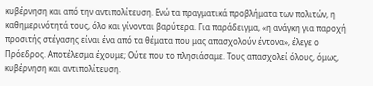κυβέρνηση και από την αντιπολίτευση. Ενώ τα πραγματικά προβλήματα των πολιτών, η καθημερινότητά τους, όλο και γίνονται βαρύτερα. Για παράδειγμα, «η ανάγκη για παροχή προσιτής στέγασης είναι ένα από τα θέματα που μας απασχολούν έντονα», έλεγε ο Πρόεδρος. Αποτέλεσμα έχουμε; Ούτε που το πλησιάσαμε. Τους απασχολεί όλους, όμως, κυβέρνηση και αντιπολίτευση.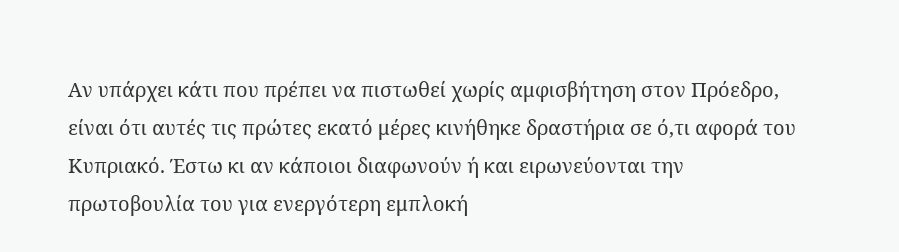Αν υπάρχει κάτι που πρέπει να πιστωθεί χωρίς αμφισβήτηση στον Πρόεδρο, είναι ότι αυτές τις πρώτες εκατό μέρες κινήθηκε δραστήρια σε ό,τι αφορά του Κυπριακό. Έστω κι αν κάποιοι διαφωνούν ή και ειρωνεύονται την πρωτοβουλία του για ενεργότερη εμπλοκή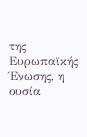της Ευρωπαϊκής Ένωσης, η ουσία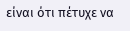είναι ότι πέτυχε να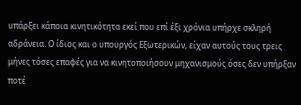υπάρξει κάποια κινητικότητα εκεί που επί έξι χρόνια υπήρχε σκληρή αδράνεια. Ο ίδιος και ο υπουργός Εξωτερικών, είχαν αυτούς τους τρεις μήνες τόσες επαφές για να κινητοποιήσουν μηχανισμούς όσες δεν υπήρξαν ποτέ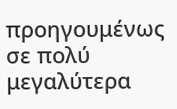προηγουμένως σε πολύ μεγαλύτερα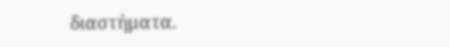διαστήματα.